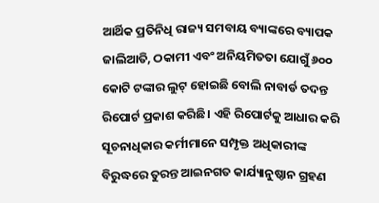ଆର୍ଥିକ ପ୍ରତିନିଧି ରାଜ୍ୟ ସମବାୟ ବ୍ୟାଙ୍କରେ ବ୍ୟାପକ ଜାଲିଆତି, ଠକାମୀ ଏବଂ ଅନିୟମିତତା ଯୋଗୁଁ ୬୦୦ କୋଟି ଟଙ୍କାର ଲୁଟ୍ ହୋଇଛି ବୋଲି ନାବାର୍ଡ ତଦନ୍ତ ରିପୋର୍ଟ ପ୍ରକାଶ କରିଛି। ଏହି ରିପୋର୍ଟକୁ ଆଧାର କରି ସୂଚନାଧିକାର କର୍ମୀମାନେ ସମ୍ପୃକ୍ତ ଅଧିକାରୀଙ୍କ ବିରୁଦ୍ଧରେ ତୁରନ୍ତ ଆଇନଗତ କାର୍ଯ୍ୟାନୁଷ୍ଠାନ ଗ୍ରହଣ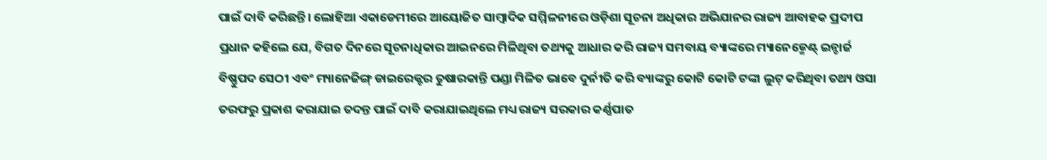ପାଇଁ ଦାବି କରିଛନ୍ତି। ଲୋହିଆ ଏକାଡେମୀରେ ଆୟୋଜିତ ସାମ୍ୱାଦିକ ସମ୍ମିଳନୀରେ ଓଡ଼ିଶା ସୂଚନା ଅଧିକାର ଅଭିଯାନର ରାଜ୍ୟ ଆବାହକ ପ୍ରଦୀପ ପ୍ରଧାନ କହିଲେ ଯେ, ବିଗତ ଦିନରେ ସୂଚନାଧିକାର ଆଇନରେ ମିଳିଥିବା ତଥ୍ୟକୁ ଆଧାର କରି ରାଜ୍ୟ ସମବାୟ ବ୍ୟାଙ୍କରେ ମ୍ୟାନେଜ୍ମେଣ୍ଟ୍ ଇନ୍ଚାର୍ଜ ବିଷ୍ଣୁପଦ ସେଠୀ ଏବଂ ମ୍ୟାନେଜିଙ୍ଗ୍ ଡାଇରେକ୍ଟର ତୁଷାରକାନ୍ତି ପଣ୍ଡା ମିଳିତ ଭାବେ ଦୁର୍ନୀତି କରି ବ୍ୟାଙ୍କରୁ କୋଟି କୋଟି ଟଙ୍କା ଲୁଟ୍ କରିଥିବା ତଥ୍ୟ ଓସା ତରଫରୁ ପ୍ରକାଶ କରାଯାଇ ତଦନ୍ତ ପାଇଁ ଦାବି କରାଯାଇଥିଲେ ମଧ୍ୟ ରାଜ୍ୟ ସରକାର କର୍ଣ୍ଣପାତ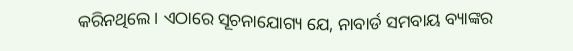କରିନଥିଲେ। ଏଠାରେ ସୂଚନାଯୋଗ୍ୟ ଯେ, ନାବାର୍ଡ ସମବାୟ ବ୍ୟାଙ୍କର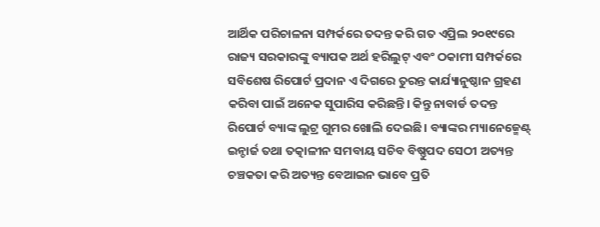ଆର୍ଥିକ ପରିଚାଳନା ସମ୍ପର୍କରେ ତଦନ୍ତ କରି ଗତ ଏପ୍ରିଲ ୨୦୧୯ରେ ରାଜ୍ୟ ସରକାରଙ୍କୁ ବ୍ୟାପକ ଅର୍ଥ ହରିଲୁଟ୍ ଏବଂ ଠକାମୀ ସମ୍ପର୍କରେ ସବିଶେଷ ରିପୋର୍ଟ ପ୍ରଦାନ ଏ ଦିଗରେ ତୁରନ୍ତ କାର୍ଯ୍ୟାନୁଷ୍ଠାନ ଗ୍ରହଣ କରିବା ପାଇଁ ଅନେକ ସୁପାରିସ କରିଛନ୍ତି। କିନ୍ତୁ ନାବାର୍ଡ ତଦନ୍ତ ରିପୋର୍ଟ ବ୍ୟାଙ୍କ ଲୁଟ୍ର ଗୁମର ଖୋଲି ଦେଇଛି। ବ୍ୟାଙ୍କର ମ୍ୟାନେଜ୍ମେଣ୍ଟ୍ ଇନ୍ଚାର୍ଜ ତଥା ତତ୍କାଳୀନ ସମବାୟ ସଚିବ ବିଷ୍ଣୁପଦ ସେଠୀ ଅତ୍ୟନ୍ତ ଚଞ୍ଚକତା କରି ଅତ୍ୟନ୍ତ ବେଆଇନ ଭାବେ ପ୍ରତି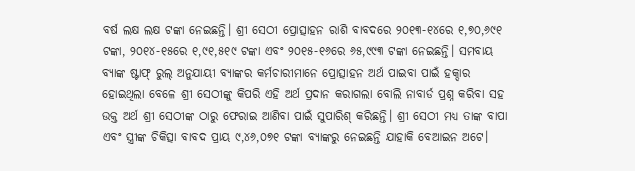ବର୍ଷ ଲକ୍ଷ ଲକ୍ଷ ଟଙ୍କା ନେଇଛନ୍ତି। ଶ୍ରୀ ସେଠୀ ପ୍ରୋତ୍ସାହନ ରାଶି ବାବଦରେ ୨୦୧୩-୧୪ରେ ୧,୭୦,୬୯୧ ଟଙ୍କା, ୨୦୧୪-୧୫ରେ ୧,୯୧,୫୧୯ ଟଙ୍କା ଏବଂ ୨୦୧୫-୧୬ରେ ୬୫,୯୯୩ ଟଙ୍କା ନେଇଛନ୍ତି। ସମବାୟ ବ୍ୟାଙ୍କ ଷ୍ଟାଫ୍ ରୁଲ୍ ଅନୁଯାୟୀ ବ୍ୟାଙ୍କର କର୍ମଚାରୀମାନେ ପ୍ରୋତ୍ସାହନ ଅର୍ଥ ପାଇବା ପାଇଁ ହକ୍ଦାର ହୋଇଥିଲା ବେଳେ ଶ୍ରୀ ସେଠୀଙ୍କୁ କିପରି ଏହି ଅର୍ଥ ପ୍ରଦାନ କରାଗଲା ବୋଲି ନାବାର୍ଡ ପ୍ରଶ୍ନ କରିବା ସହ ଉକ୍ତ ଅର୍ଥ ଶ୍ରୀ ସେଠୀଙ୍କ ଠାରୁ ଫେରାଇ ଆଣିବା ପାଇଁ ସୁପାରିଶ୍ କରିଛନ୍ତି। ଶ୍ରୀ ସେଠୀ ମଧ୍ୟ ତାଙ୍କ ବାପା ଏବଂ ସ୍ତ୍ରୀଙ୍କ ଚିକିତ୍ସା ବାବଦ ପ୍ରାୟ ୯,୪୬,୦୭୧ ଟଙ୍କା ବ୍ୟାଙ୍କରୁ ନେଇଛନ୍ତି ଯାହାକି ବେଆଇନ ଅଟେ।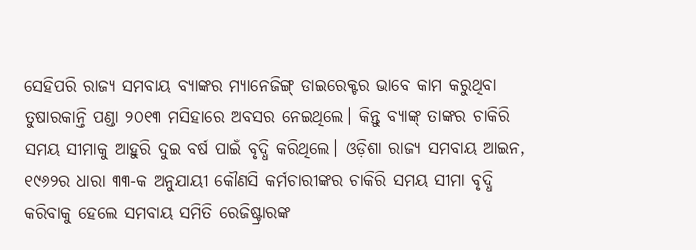ସେହିପରି ରାଜ୍ୟ ସମବାୟ ବ୍ୟାଙ୍କର ମ୍ୟାନେଜିଙ୍ଗ୍ ଡାଇରେକ୍ଟର ଭାବେ କାମ କରୁଥିବା ତୁଷାରକାନ୍ତି ପଣ୍ଡା ୨୦୧୩ ମସିହାରେ ଅବସର ନେଇଥିଲେ। କିନ୍ତୁ ବ୍ୟାଙ୍କ୍ ତାଙ୍କର ଚାକିରି ସମୟ ସୀମାକୁ ଆହୁରି ଦୁଇ ବର୍ଷ ପାଇଁ ବୃଦ୍ଧି କରିଥିଲେ। ଓଡ଼ିଶା ରାଜ୍ୟ ସମବାୟ ଆଇନ, ୧୯୬୨ର ଧାରା ୩୩-କ ଅନୁଯାୟୀ କୌଣସି କର୍ମଚାରୀଙ୍କର ଚାକିରି ସମୟ ସୀମା ବୃଦ୍ଧି କରିବାକୁ ହେଲେ ସମବାୟ ସମିତି ରେଜିଷ୍ଟ୍ରାରଙ୍କ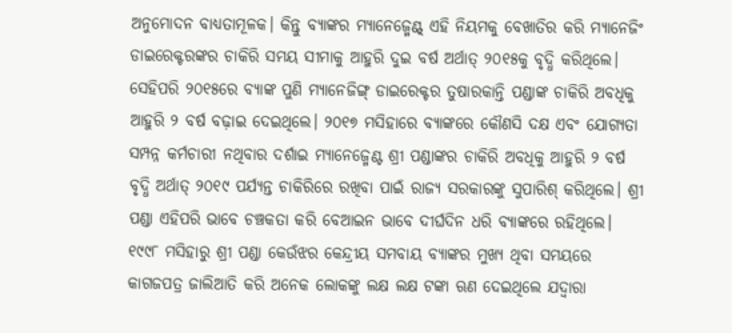ଅନୁମୋଦନ ବାଧ୍ୟତାମୂଳକ। କିନ୍ତୁ ବ୍ୟାଙ୍କର ମ୍ୟାନେଜ୍ମେଣ୍ଟ୍ ଏହି ନିୟମକୁ ବେଖାତିର କରି ମ୍ୟାନେଜିଂ ଡାଇରେକ୍ଟରଙ୍କର ଚାକିରି ସମୟ ସୀମାକୁ ଆହୁରି ଦୁଇ ବର୍ଷ ଅର୍ଥାତ୍ ୨୦୧୫କୁ ବୃଦ୍ଧି କରିଥିଲେ। ସେହିପରି ୨୦୧୫ରେ ବ୍ୟାଙ୍କ ପୁଣି ମ୍ୟାନେଜିଙ୍ଗ୍ ଡାଇରେକ୍ଟର ତୁଷାରକାନ୍ତି ପଣ୍ଡାଙ୍କ ଚାକିରି ଅବଧିକୁ ଆହୁରି ୨ ବର୍ଷ ବଢ଼ାଇ ଦେଇଥିଲେ। ୨୦୧୭ ମସିହାରେ ବ୍ୟାଙ୍କରେ କୌଣସି ଦକ୍ଷ ଏବଂ ଯୋଗ୍ୟତା ସମ୍ପନ୍ନ କର୍ମଚାରୀ ନଥିବାର ଦର୍ଶାଇ ମ୍ୟାନେଜ୍ମେଣ୍ଟ ଶ୍ରୀ ପଣ୍ଡାଙ୍କର ଚାକିରି ଅବଧିକୁ ଆହୁରି ୨ ବର୍ଷ ବୃଦ୍ଧି ଅର୍ଥାତ୍ ୨୦୧୯ ପର୍ଯ୍ୟନ୍ତ ଚାକିରିରେ ରଖିବା ପାଇଁ ରାଜ୍ୟ ସରକାରଙ୍କୁ ସୁପାରିଶ୍ କରିଥିଲେ। ଶ୍ରୀ ପଣ୍ଡା ଏହିପରି ଭାବେ ଚଞ୍ଚକତା କରି ବେଆଇନ ଭାବେ ଦୀର୍ଘଦିନ ଧରି ବ୍ୟାଙ୍କରେ ରହିଥିଲେ। ୧୯୯୮ ମସିହାରୁ ଶ୍ରୀ ପଣ୍ଡା କେଉଁଝର କେନ୍ଦ୍ରୀୟ ସମବାୟ ବ୍ୟାଙ୍କର ମୁଖ୍ୟ ଥିବା ସମୟରେ କାଗଜପତ୍ର ଜାଲିଆତି କରି ଅନେକ ଲୋକଙ୍କୁ ଲକ୍ଷ ଲକ୍ଷ ଟଙ୍କା ଋଣ ଦେଇଥିଲେ ଯଦ୍ୱାରା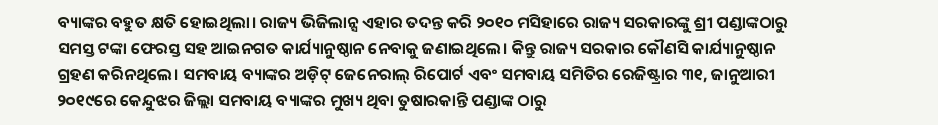ବ୍ୟାଙ୍କର ବହୁତ କ୍ଷତି ହୋଇଥିଲା। ରାଜ୍ୟ ଭିଜିଲାନ୍ସ ଏହାର ତଦନ୍ତ କରି ୨୦୧୦ ମସିହାରେ ରାଜ୍ୟ ସରକାରଙ୍କୁ ଶ୍ରୀ ପଣ୍ଡାଙ୍କଠାରୁ ସମସ୍ତ ଟଙ୍କା ଫେରସ୍ତ ସହ ଆଇନଗତ କାର୍ଯ୍ୟାନୁଷ୍ଠାନ ନେବାକୁ ଜଣାଇଥିଲେ। କିନ୍ତୁ ରାଜ୍ୟ ସରକାର କୌଣସି କାର୍ଯ୍ୟାନୁଷ୍ଠାନ ଗ୍ରହଣ କରିନଥିଲେ। ସମବାୟ ବ୍ୟାଙ୍କର ଅଡ଼ିଟ୍ ଜେନେରାଲ୍ ରିପୋର୍ଟ ଏବଂ ସମବାୟ ସମିତିର ରେଜିଷ୍ଟ୍ରାର ୩୧, ଜାନୁଆରୀ ୨୦୧୯ରେ କେନ୍ଦୁଝର ଜିଲ୍ଲା ସମବାୟ ବ୍ୟାଙ୍କର ମୁଖ୍ୟ ଥିବା ତୁଷାରକାନ୍ତି ପଣ୍ଡାଙ୍କ ଠାରୁ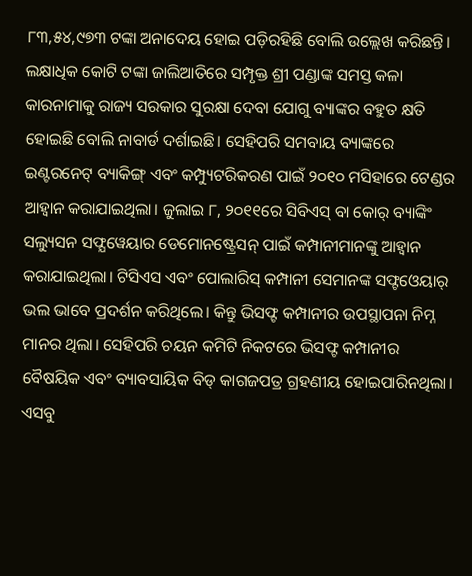୮୩,୫୪,୯୭୩ ଟଙ୍କା ଅନାଦେୟ ହୋଇ ପଡ଼ିରହିଛି ବୋଲି ଉଲ୍ଲେଖ କରିଛନ୍ତି। ଲକ୍ଷାଧିକ କୋଟି ଟଙ୍କା ଜାଲିଆତିରେ ସମ୍ପୃକ୍ତ ଶ୍ରୀ ପଣ୍ଡାଙ୍କ ସମସ୍ତ କଳା କାରନାମାକୁ ରାଜ୍ୟ ସରକାର ସୁରକ୍ଷା ଦେବା ଯୋଗୁ ବ୍ୟାଙ୍କର ବହୁତ କ୍ଷତି ହୋଇଛି ବୋଲି ନାବାର୍ଡ ଦର୍ଶାଇଛି। ସେହିପରି ସମବାୟ ବ୍ୟାଙ୍କରେ ଇଣ୍ଟରନେଟ୍ ବ୍ୟାକିଙ୍ଗ୍ ଏବଂ କମ୍ପ୍ୟୁଟରିକରଣ ପାଇଁ ୨୦୧୦ ମସିହାରେ ଟେଣ୍ଡର ଆହ୍ୱାନ କରାଯାଇଥିଲା। ଜୁଲାଇ ୮, ୨୦୧୧ରେ ସିବିଏସ୍ ବା କୋର୍ ବ୍ୟାଙ୍କିଂ ସଲ୍ୟୁସନ ସଫ୍ଯୱେୟାର ଡେମୋନଷ୍ଟ୍ରେସନ୍ ପାଇଁ କମ୍ପାନୀମାନଙ୍କୁ ଆହ୍ୱାନ କରାଯାଇଥିଲା। ଟିସିଏସ ଏବଂ ପୋଲାରିସ୍ କମ୍ପାନୀ ସେମାନଙ୍କ ସଫ୍ଟଓେୟାର୍ ଭଲ ଭାବେ ପ୍ରଦର୍ଶନ କରିଥିଲେ। କିନ୍ତୁ ଭିସଫ୍ଟ କମ୍ପାନୀର ଉପସ୍ଥାପନା ନିମ୍ନ ମାନର ଥିଲା। ସେହିପରି ଚୟନ କମିଟି ନିକଟରେ ଭିସଫ୍ଟ କମ୍ପାନୀର ବୈଷୟିକ ଏବଂ ବ୍ୟାବସାୟିକ ବିଡ୍ କାଗଜପତ୍ର ଗ୍ରହଣୀୟ ହୋଇପାରିନଥିଲା। ଏସବୁ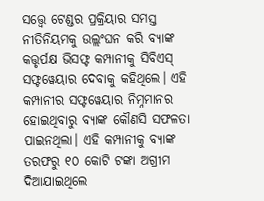ସତ୍ତ୍ୱେ ଟେଣ୍ଡର ପ୍ରକ୍ରିୟାର ସମସ୍ତ ନୀତିନିୟମକୁ ଉଲ୍ଲଂଘନ କରି ବ୍ୟାଙ୍କ କତ୍ତୃର୍ପକ୍ଷ ଭିସଫ୍ଟ କମ୍ପାନୀକୁ ସିବିଏସ୍ ସଫ୍ଟୱେୟାର ଦେବାକୁ କହିଥିଲେ। ଏହି କମ୍ପାନୀର ସଫ୍ଟୱେୟାର ନିମ୍ନମାନର ହୋଇଥିବାରୁ ବ୍ୟାଙ୍କ କୌଣସି ସଫଳତା ପାଇନଥିଲା। ଏହି କମ୍ପାନୀକୁ ବ୍ୟାଙ୍କ ତରଫରୁ ୧୦ କୋଟି ଟଙ୍କା ଅଗ୍ରୀମ ଦିଆଯାଇଥିଲେ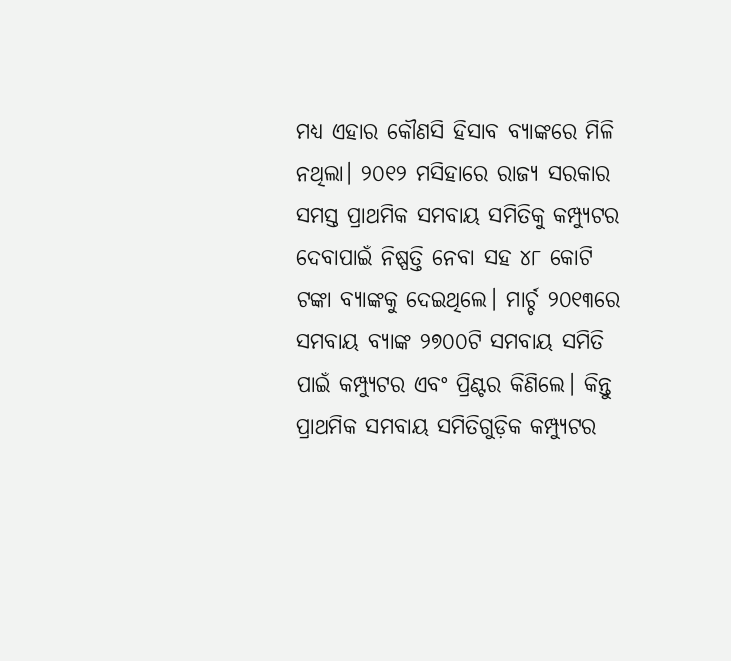ମଧ୍ୟ ଏହାର କୌଣସି ହିସାବ ବ୍ୟାଙ୍କରେ ମିଳି ନଥିଲା। ୨୦୧୨ ମସିହାରେ ରାଜ୍ୟ ସରକାର ସମସ୍ତ ପ୍ରାଥମିକ ସମବାୟ ସମିତିକୁ କମ୍ପ୍ୟୁଟର ଦେବାପାଇଁ ନିଷ୍ପତ୍ତି ନେବା ସହ ୪୮ କୋଟି ଟଙ୍କା ବ୍ୟାଙ୍କକୁ ଦେଇଥିଲେ। ମାର୍ଚ୍ଚ ୨୦୧୩ରେ ସମବାୟ ବ୍ୟାଙ୍କ ୨୭୦୦ଟି ସମବାୟ ସମିତି ପାଇଁ କମ୍ପ୍ୟୁଟର ଏବଂ ପ୍ରିଣ୍ଟର କିଣିଲେ। କିନ୍ତୁ ପ୍ରାଥମିକ ସମବାୟ ସମିତିଗୁଡ଼ିକ କମ୍ପ୍ୟୁଟର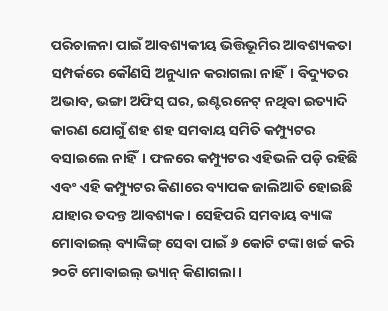ପରିଚାଳନା ପାଇଁ ଆବଶ୍ୟକୀୟ ଭିତ୍ତିଭୂମିର ଆବଶ୍ୟକତା ସମ୍ପର୍କରେ କୌଣସି ଅନୁଧ୍ୟାନ କରାଗଲା ନାହିଁ। ବିଦ୍ୟୁତର ଅଭାବ, ଭଙ୍ଗା ଅଫିସ୍ ଘର, ଇଣ୍ଟରନେଟ୍ ନଥିବା ଇତ୍ୟାଦି କାରଣ ଯୋଗୁଁ ଶହ ଶହ ସମବାୟ ସମିତି କମ୍ପ୍ୟୁଟର ବସାଇଲେ ନାହିଁ। ଫଳରେ କମ୍ପ୍ୟୁଟର ଏହିଭଳି ପଡ଼ି ରହିଛି ଏବଂ ଏହି କମ୍ପ୍ୟୁଟର କିଣାରେ ବ୍ୟାପକ ଜାଲିଆତି ହୋଇଛି ଯାହାର ତଦନ୍ତ ଆବଶ୍ୟକ। ସେହିପରି ସମବାୟ ବ୍ୟାଙ୍କ ମୋବାଇଲ୍ ବ୍ୟାଙ୍କିଙ୍ଗ୍ ସେବା ପାଇଁ ୬ କୋଟି ଟଙ୍କା ଖର୍ଚ୍ଚ କରି ୨୦ଟି ମୋବାଇଲ୍ ଭ୍ୟାନ୍ କିଣାଗଲା।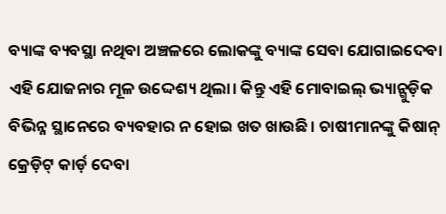ବ୍ୟାଙ୍କ ବ୍ୟବସ୍ଥା ନଥିବା ଅଞ୍ଚଳରେ ଲୋକଙ୍କୁ ବ୍ୟାଙ୍କ ସେବା ଯୋଗାଇଦେବା ଏହି ଯୋଜନାର ମୂଳ ଉଦ୍ଦେଶ୍ୟ ଥିଲା। କିନ୍ତୁ ଏହି ମୋବାଇଲ୍ ଭ୍ୟାନ୍ଗୁଡ଼ିକ ବିଭିନ୍ନ ସ୍ଥାନେରେ ବ୍ୟବହାର ନ ହୋଇ ଖତ ଖାଉଛି। ଚାଷୀମାନଙ୍କୁ କିଷାନ୍ କ୍ରେଡ଼ିଟ୍ କାର୍ଡ଼ ଦେବା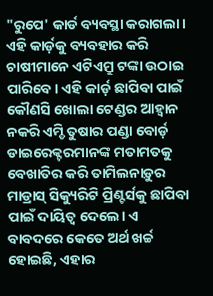"ରୁପେ' କାର୍ଡ ବ୍ୟବସ୍ଥା କରାଗଲା। ଏହି କାର୍ଡ଼କୁ ବ୍ୟବହାର କରି ଚାଷୀମାନେ ଏଟିଏମ୍ରୁ ଟଙ୍କା ଉଠାଇ ପାରିବେ। ଏହି କାର୍ଡ଼ ଛାପିବା ପାଇଁ କୌଣସି ଖୋଲା ଟେଣ୍ଡର ଆହ୍ୱାନ ନକରି ଏମ୍ଡି ତୁଷାର ପଣ୍ଡା ବୋର୍ଡ଼ ଡାଇରେକ୍ଟରମାନଙ୍କ ମତାମତକୁ ବେଖାତିର କରି ତାମିଲନାଡ଼ୁର ମାଡ୍ରାସ୍ ସିକ୍ୟୁରିଟି ପ୍ରିଣ୍ଟର୍ସକୁ ଛାପିବା ପାଇଁ ଦାୟିତ୍ୱ ଦେଲେ। ଏ ବାବଦରେ କେତେ ଅର୍ଥ ଖର୍ଚ୍ଚ ହୋଇଛି, ଏହାର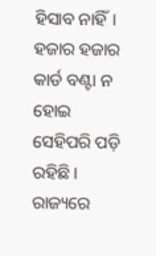ହିସାବ ନାହିଁ। ହଜାର ହଜାର କାର୍ଡ ବଣ୍ଟା ନ ହୋଇ ସେହିପରି ପଡ଼ି ରହିଛି। ରାଜ୍ୟରେ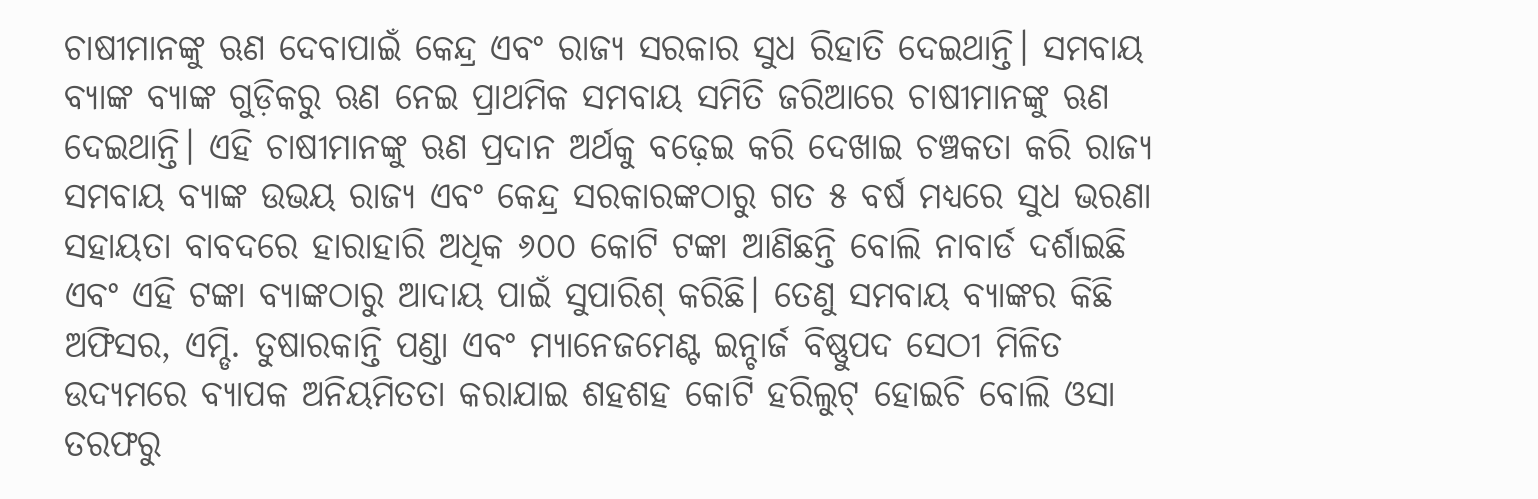ଚାଷୀମାନଙ୍କୁ ଋଣ ଦେବାପାଇଁ କେନ୍ଦ୍ର ଏବଂ ରାଜ୍ୟ ସରକାର ସୁଧ ରିହାତି ଦେଇଥାନ୍ତି। ସମବାୟ ବ୍ୟାଙ୍କ ବ୍ୟାଙ୍କ ଗୁଡ଼ିକରୁ ଋଣ ନେଇ ପ୍ରାଥମିକ ସମବାୟ ସମିତି ଜରିଆରେ ଚାଷୀମାନଙ୍କୁ ଋଣ ଦେଇଥାନ୍ତି। ଏହି ଚାଷୀମାନଙ୍କୁ ଋଣ ପ୍ରଦାନ ଅର୍ଥକୁ ବଢ଼େଇ କରି ଦେଖାଇ ଚଞ୍ଚକତା କରି ରାଜ୍ୟ ସମବାୟ ବ୍ୟାଙ୍କ ଉଭୟ ରାଜ୍ୟ ଏବଂ କେନ୍ଦ୍ର ସରକାରଙ୍କଠାରୁ ଗତ ୫ ବର୍ଷ ମଧ୍ୟରେ ସୁଧ ଭରଣା ସହାୟତା ବାବଦରେ ହାରାହାରି ଅଧିକ ୬୦୦ କୋଟି ଟଙ୍କା ଆଣିଛନ୍ତି ବୋଲି ନାବାର୍ଡ ଦର୍ଶାଇଛି ଏବଂ ଏହି ଟଙ୍କା ବ୍ୟାଙ୍କଠାରୁ ଆଦାୟ ପାଇଁ ସୁପାରିଶ୍ କରିଛି। ତେଣୁ ସମବାୟ ବ୍ୟାଙ୍କର କିଛି ଅଫିସର, ଏମ୍ଡି. ତୁଷାରକାନ୍ତି ପଣ୍ଡା ଏବଂ ମ୍ୟାନେଜମେଣ୍ଟ ଇନ୍ଚାର୍ଜ ବିଷ୍ଣୁପଦ ସେଠୀ ମିଳିତ ଉଦ୍ୟମରେ ବ୍ୟାପକ ଅନିୟମିତତା କରାଯାଇ ଶହଶହ କୋଟି ହରିଲୁଟ୍ ହୋଇଚି ବୋଲି ଓସା ତରଫରୁ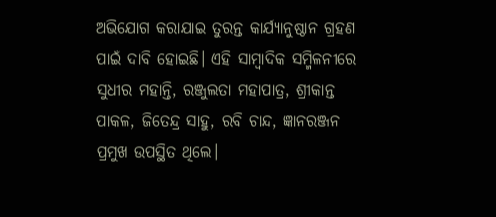ଅଭିଯୋଗ କରାଯାଇ ତୁରନ୍ତ କାର୍ଯ୍ୟାନୁଷ୍ଠାନ ଗ୍ରହଣ ପାଇଁ ଦାବି ହୋଇଛି। ଏହି ସାମ୍ୱାଦିକ ସମ୍ମିଳନୀରେ ସୁଧୀର ମହାନ୍ତି, ରଞ୍ଜୁଲତା ମହାପାତ୍ର, ଶ୍ରୀକାନ୍ତ ପାକଳ, ଜିତେନ୍ଦ୍ର ସାହୁ, ରବି ଚାନ୍ଦ, ଜ୍ଞାନରଞ୍ଜନ ପ୍ରମୁଖ ଉପସ୍ଥିତ ଥିଲେ।